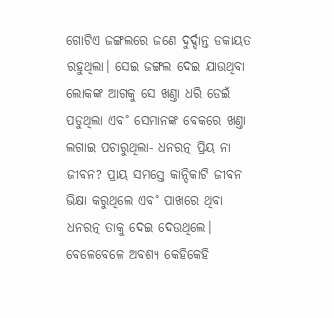ଗୋଟିଏ ଜଙ୍ଗଲରେ ଜଣେ ଦୁର୍ଦ୍ଦାନ୍ତ ଡକାୟତ ରହୁଥିଲା। ସେଇ ଜଙ୍ଗଲ ଦେଇ ଯାଉଥିବା ଲୋକଙ୍କ ଆଗକୁ ସେ ଖଣ୍ତା ଧରି ଡେଇଁ ପଡୁଥିଲା ଏବ˚ ସେମାନଙ୍କ ବେକରେ ଖଣ୍ତା ଲଗାଇ ପଚାରୁଥିଲା- ଧନରତ୍ନ ପ୍ରିୟ ନା ଜୀବନ? ପ୍ରାୟ ସମସ୍ତେ କାନ୍ଦିକାଟି ଜୀବନ ଭିକ୍ଷା କରୁଥିଲେ ଏବ˚ ପାଖରେ ଥିବା ଧନରତ୍ନ ତାକୁ ଦେଇ ଦେଉଥିଲେ। ବେଳେବେଳେ ଅବଶ୍ୟ କେହିକେହି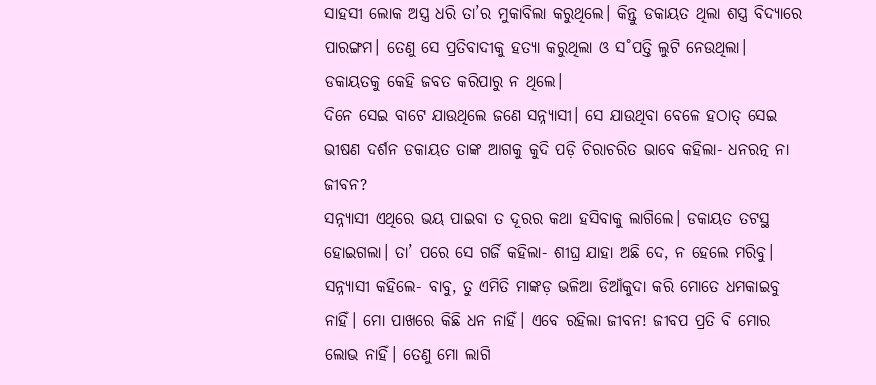ସାହସୀ ଲୋକ ଅସ୍ତ୍ର ଧରି ତା’ର ମୁକାବିଲା କରୁଥିଲେ। କିନ୍ତୁ ଡକାୟତ ଥିଲା ଶସ୍ତ୍ର ବିଦ୍ୟାରେ ପାରଙ୍ଗମ। ତେଣୁ ସେ ପ୍ରତିବାଦୀକୁ ହତ୍ୟା କରୁଥିଲା ଓ ସ˚ପତ୍ତି ଲୁଟି ନେଉଥିଲା। ଡକାୟତକୁ କେହି ଜବତ କରିପାରୁ ନ ଥିଲେ।
ଦିନେ ସେଇ ବାଟେ ଯାଉଥିଲେ ଜଣେ ସନ୍ନ୍ୟାସୀ। ସେ ଯାଉଥିବା ବେଳେ ହଠାତ୍‌ ସେଇ ଭୀଷଣ ଦର୍ଶନ ଡକାୟତ ତାଙ୍କ ଆଗକୁ କୁଦି ପଡ଼ି ଚିରାଚରିତ ଭାବେ କହିଲା- ଧନରତ୍ନ ନା ଜୀବନ?
ସନ୍ନ୍ୟାସୀ ଏଥିରେ ଭୟ ପାଇବା ତ ଦୂରର କଥା ହସିବାକୁ ଲାଗିଲେ। ଡକାୟତ ତଟସ୍ଥ ହୋଇଗଲା। ତା’ ପରେ ସେ ଗର୍ଜି କହିଲା- ଶୀଘ୍ର ଯାହା ଅଛି ଦେ, ନ ହେଲେ ମରିବୁ।
ସନ୍ନ୍ୟାସୀ କହିଲେ- ବାବୁ, ତୁ ଏମିତି ମାଙ୍କଡ଼ ଭଳିଆ ଡିଆଁକୁଦା କରି ମୋତେ ଧମକାଇବୁ ନାହିଁ। ମୋ ପାଖରେ କିଛି ଧନ ନାହିଁ। ଏବେ ରହିଲା ଜୀବନ! ଜୀବପ ପ୍ରତି ବି ମୋର ଲୋଭ ନାହିଁ। ତେଣୁ ମୋ ଲାଗି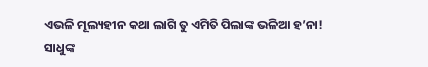ଏଭଳି ମୂଲ୍ୟହୀନ କଥା ଲାଗି ତୁ ଏମିତି ପିଲାଙ୍କ ଭଳିଆ ହ’ନା!
ସାଧୁଙ୍କ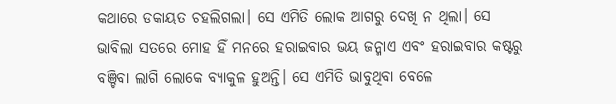କଥାରେ ଡକାୟତ ଚହଲିଗଲା। ସେ ଏମିତି ଲୋକ ଆଗରୁ ଦେଖି ନ ଥିଲା। ସେ ଭାବିଲା ସତରେ ମୋହ ହିଁ ମନରେ ହରାଇବାର ଭୟ ଜନ୍ମାଏ ଏବଂ ହରାଇବାର କଷ୍ଟରୁ ବଞ୍ଚିବା ଲାଗି ଲୋକେ ବ୍ୟାକୁଳ ହୁଅନ୍ତି। ସେ ଏମିତି ଭାବୁଥିବା ବେଳେ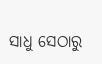ସାଧୁ ସେଠାରୁ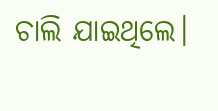ଚାଲି ଯାଇଥିଲେ।